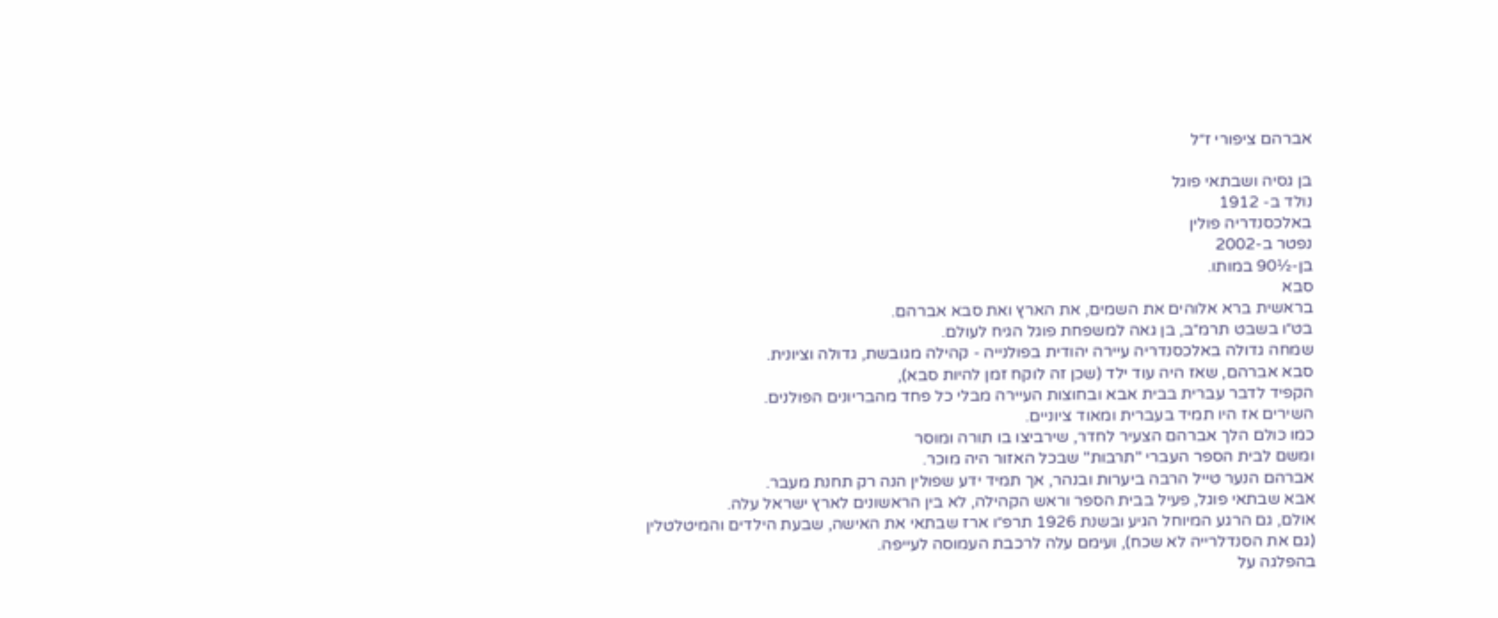אברהם ציפורי ז״ל

בן גסיה ושבתאי פוגל
נולד ב- 1912
באלכסנדריה פולין
נפטר ב-2002
בן-½90 במותו.
סבא
בראשית ברא אלוהים את השמים, את הארץ ואת סבא אברהם.
בט״ו בשבט תרמ״ב, בן גאה למשפחת פוגל הגיח לעולם.
שמחה גדולה באלכסנדריה עיירה יהודית בפולנייה - קהילה מגובשת, גדולה וציונית.
סבא אברהם, שאז היה עוד ילד (שכן זה לוקח זמן להיות סבא),
הקפיד לדבר עברית בבית אבא ובחוצות העיירה מבלי כל פחד מהבריונים הפולנים.
השירים אז היו תמיד בעברית ומאוד ציוניים.
כמו כולם הלך אברהם הצעיר לחדר, שירביצו בו תורה ומוסר
ומשם לבית הספר העברי "תרבות" שבכל האזור היה מוכר.
אברהם הנער טייל הרבה ביערות ובנהר, אך תמיד ידע שפולין הנה רק תחנת מעבר.
אבא שבתאי פוגל, פעיל בבית הספר וראש הקהילה, לא בין הראשונים לארץ ישראל עלה.
אולם, גם הרגע המיוחל הגיע ובשנת 1926 תרפ״ו ארז שבתאי את האישה, שבעת הילדים והמיטלטלין
(גם את הסנדלרייה לא שכח), ועימם עלה לרכבת העמוסה לעייפה.
בהפלגה על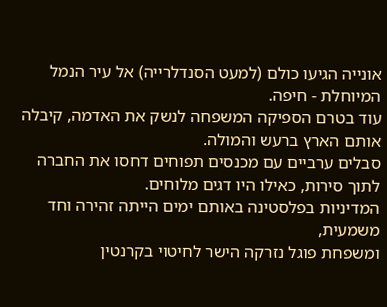אונייה הגיעו כולם (למעט הסנדלרייה) אל עיר הנמל המיוחלת - חיפה.
עוד בטרם הספיקה המשפחה לנשק את האדמה, קיבלה אותם הארץ ברעש והמולה.
סבלים ערביים עם מכנסים תפוחים דחסו את החברה לתוך סירות, כאילו היו דגים מלוחים.
המדיניות בפלסטינה באותם ימים הייתה זהירה וחד משמעית,
ומשפחת פוגל נזרקה הישר לחיטוי בקרנטין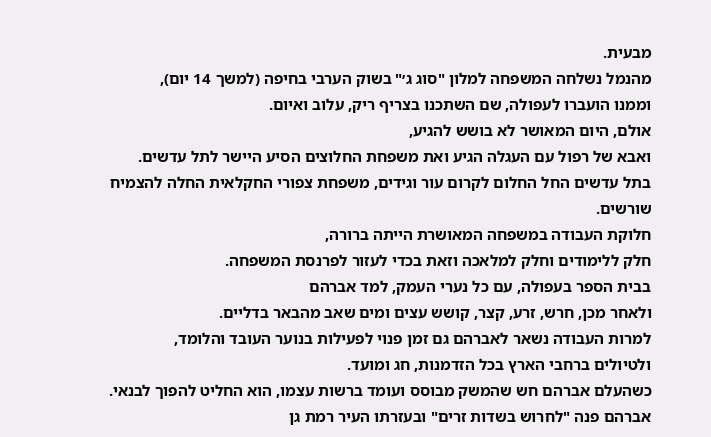מבעית.
מהנמל נשלחה המשפחה למלון "סוג ג׳" בשוק הערבי בחיפה (למשך 14 יום),
וממנו הועברו לעפולה, שם השתכנו בצריף ריק, עלוב ואיום.
אולם, היום המאושר לא בושש להגיע,
ואבא של רפול עם העגלה הגיע ואת משפחת החלוצים הסיע היישר לתל עדשים.
בתל עדשים החל החלום לקרום עור וגידים, משפחת צפורי החקלאית החלה להצמיח שורשים.
חלוקת העבודה במשפחה המאושרת הייתה ברורה,
חלק ללימודים וחלק למלאכה וזאת בכדי לעזור לפרנסת המשפחה.
בבית הספר בעפולה, עם כל נערי העמק, למד אברהם
ולאחר מכן, חרש, זרע, קצר, קושש עצים ומים שאב מהבאר בדליים.
למרות העבודה נשאר לאברהם גם זמן פנוי לפעילות בנוער העובד והלומד,
ולטיולים ברחבי הארץ בכל הזדמנות, חג ומועד.
כשהעלם אברהם חש שהמשק מבוסס ועומד ברשות עצמו, הוא החליט להפוך לבנאי.
אברהם פנה "לחרוש בשדות זרים" ובעזרתו העיר רמת גן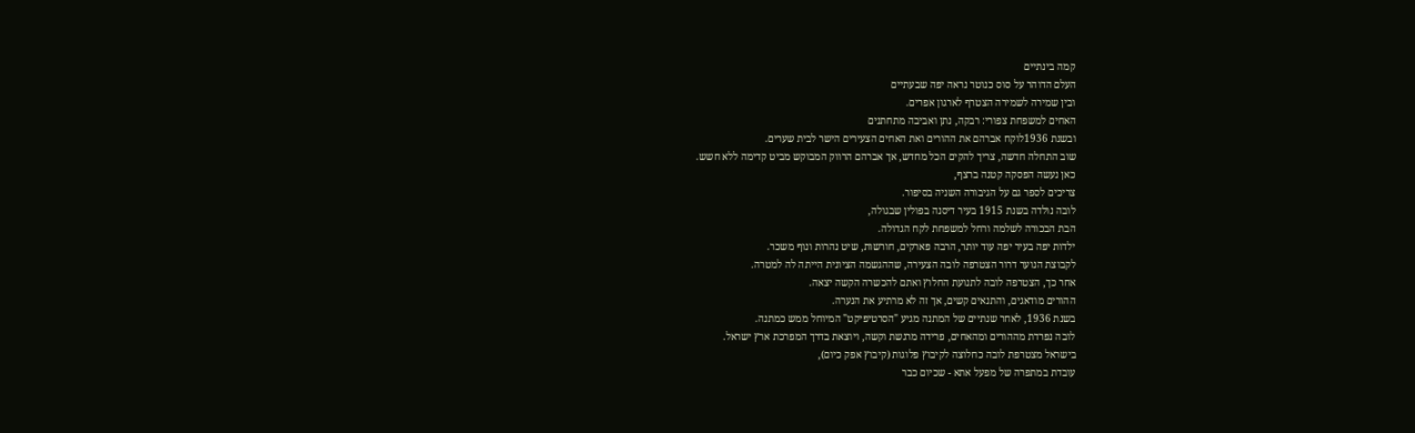קמה בינתיים
העלם הדוהר על סוס כנוטר נראה יפה שבעתיים
ובין שמירה לשמירה הצטרף לארגון אפרים.
האחים למשפחת צפורי: רבקה, נתן ואביבה מתחתנים
ובשנת 1936לוקח אברהם את ההורים ואת האחים הצעירים הישר לבית שערים.
שוב התחלה חדשה, צריך להקים הכל מחדש, אך אברהם הרווק המבוקש מביט קדימה ללא חשש.
כאן נעשה הפסקה קטנה ברצף,
צריכים לספר גם על הגיבורה השניה בסיפור.
לובה נולדה בשנת 1915 בעיר דיסנה בפולין שבגולה,
הבת הבכורה לשלמה ורחל למשפחת לקח הגדולה.
ילדות יפה בעיר יפה עוד יותר, הרבה פארקים, חורשות, שיט נהרות ונוף משכר.
לקבוצת הנוער דרור הצטרפה לובה הצעירה, שההגשמה הציונית הייתה לה למטרה.
אחר כך, הצטרפה לובה לתנועת החלוץ ואתם להכשרה הקשה יצאה.
ההורים מודאגים, והתנאים קשים, אך זה לא מרתיע את הנערה.
בשנת 1936, לאחר שנתיים של המתנה מגיע "הסרטיפיקט" המיוחל ממש כמתנה.
לובה נפרדת מההורים ומהאחים, פרידה מרגשת וקשה, ויוצאת בדרך המפרכת ארץ ישראל.
בישראל מצטרפת לובה כחלוצה לקיבוץ פלוגות (קיבוץ אפק כיום),
עובדת במתפרה של מפעל אתא - שכיום כבר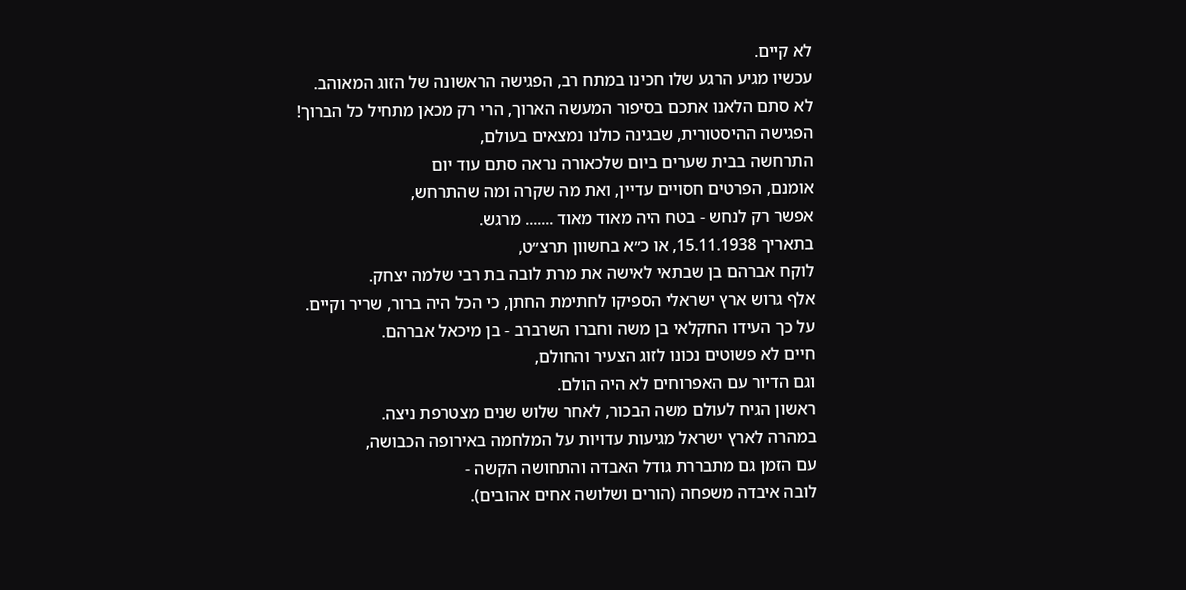לא קיים.
עכשיו מגיע הרגע שלו חכינו במתח רב, הפגישה הראשונה של הזוג המאוהב.
לא סתם הלאנו אתכם בסיפור המעשה הארוך, הרי רק מכאן מתחיל כל הברוך!
הפגישה ההיסטורית, שבגינה כולנו נמצאים בעולם,
התרחשה בבית שערים ביום שלכאורה נראה סתם עוד יום
אומנם, הפרטים חסויים עדיין, ואת מה שקרה ומה שהתרחש,
אפשר רק לנחש - בטח היה מאוד מאוד ....... מרגש.
בתאריך 15.11.1938, או כ״א בחשוון תרצ״ט,
לוקח אברהם בן שבתאי לאישה את מרת לובה בת רבי שלמה יצחק.
אלף גרוש ארץ ישראלי הספיקו לחתימת החתן, כי הכל היה ברור, שריר וקיים.
על כך העידו החקלאי בן משה וחברו השרברב - בן מיכאל אברהם.
חיים לא פשוטים נכונו לזוג הצעיר והחולם,
וגם הדיור עם האפרוחים לא היה הולם.
ראשון הגיח לעולם משה הבכור, לאחר שלוש שנים מצטרפת ניצה.
במהרה לארץ ישראל מגיעות עדויות על המלחמה באירופה הכבושה,
עם הזמן גם מתבררת גודל האבדה והתחושה הקשה -
לובה איבדה משפחה (הורים ושלושה אחים אהובים).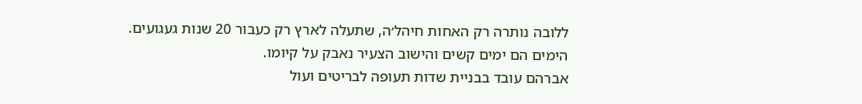ללובה נותרה רק האחות חיהל׳ה, שתעלה לארץ רק כעבור 20 שנות געגועים.
הימים הם ימים קשים והישוב הצעיר נאבק על קיומו.
אברהם עובד בבניית שדות תעופה לבריטים ועול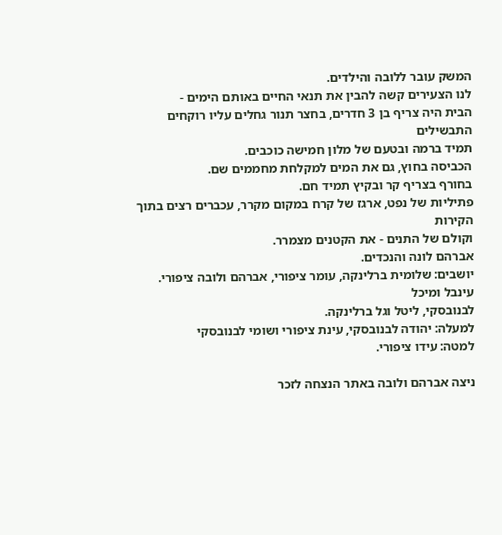המשק עובר ללובה והילדים.
לנו הצעירים קשה להבין את תנאי החיים באותם הימים -
הבית היה צריף בן 3 חדרים, בחצר תנור גחלים עליו רוקחים התבשילים
תמיד ברמה ובטעם של מלון חמישה כוכבים.
הכביסה בחוץ, גם את המים למקלחת מחממים שם.
בחורף בצריף קר ובקיץ תמיד חם.
פתיליות של נפט, ארגז של קרח במקום מקרר, עכברים רצים בתוך הקירות
וקולם של התנים - את הקטנים מצמרר.
אברהם לונה והנכדים.
יושבים: שלומית ברלינקה, עומר ציפורי, אברהם ולובה ציפורי. עינבל ומיכל
לבנובסקי, ליטל וגל ברלינקה.
למעלה: יהודה לבנובסקי, עינת ציפורי ושומי לבנובסקי
למטה: עידו ציפורי.

ניצה אברהם ולובה באתר הנצחה לזכר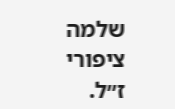שלמה ציפורי ז״ל.